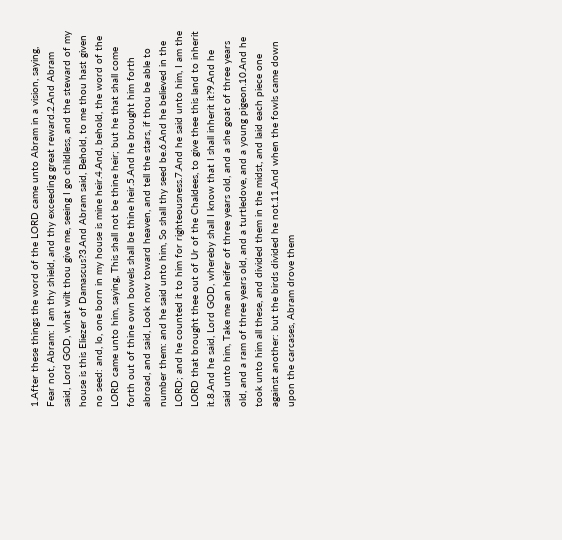1.After these things the word of the LORD came unto Abram in a vision, saying, Fear not, Abram: I am thy shield, and thy exceeding great reward.2.And Abram said, Lord GOD, what wilt thou give me, seeing I go childless, and the steward of my house is this Eliezer of Damascus?3.And Abram said, Behold, to me thou hast given no seed: and, lo, one born in my house is mine heir.4.And, behold, the word of the LORD came unto him, saying, This shall not be thine heir; but he that shall come forth out of thine own bowels shall be thine heir.5.And he brought him forth abroad, and said, Look now toward heaven, and tell the stars, if thou be able to number them: and he said unto him, So shall thy seed be.6.And he believed in the LORD; and he counted it to him for righteousness.7.And he said unto him, I am the LORD that brought thee out of Ur of the Chaldees, to give thee this land to inherit it.8.And he said, Lord GOD, whereby shall I know that I shall inherit it?9.And he said unto him, Take me an heifer of three years old, and a she goat of three years old, and a ram of three years old, and a turtledove, and a young pigeon.10.And he took unto him all these, and divided them in the midst, and laid each piece one against another: but the birds divided he not.11.And when the fowls came down upon the carcases, Abram drove them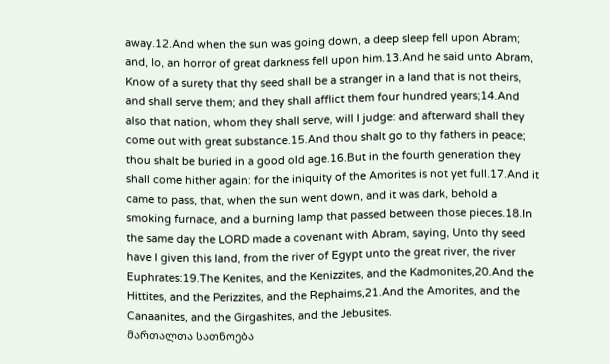away.12.And when the sun was going down, a deep sleep fell upon Abram; and, lo, an horror of great darkness fell upon him.13.And he said unto Abram, Know of a surety that thy seed shall be a stranger in a land that is not theirs, and shall serve them; and they shall afflict them four hundred years;14.And also that nation, whom they shall serve, will I judge: and afterward shall they come out with great substance.15.And thou shalt go to thy fathers in peace; thou shalt be buried in a good old age.16.But in the fourth generation they shall come hither again: for the iniquity of the Amorites is not yet full.17.And it came to pass, that, when the sun went down, and it was dark, behold a smoking furnace, and a burning lamp that passed between those pieces.18.In the same day the LORD made a covenant with Abram, saying, Unto thy seed have I given this land, from the river of Egypt unto the great river, the river Euphrates:19.The Kenites, and the Kenizzites, and the Kadmonites,20.And the Hittites, and the Perizzites, and the Rephaims,21.And the Amorites, and the Canaanites, and the Girgashites, and the Jebusites.
მართალთა სათნოება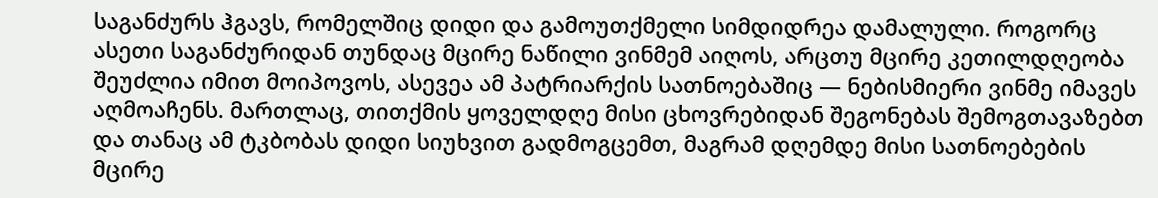საგანძურს ჰგავს, რომელშიც დიდი და გამოუთქმელი სიმდიდრეა დამალული. როგორც ასეთი საგანძურიდან თუნდაც მცირე ნაწილი ვინმემ აიღოს, არცთუ მცირე კეთილდღეობა შეუძლია იმით მოიპოვოს, ასევეა ამ პატრიარქის სათნოებაშიც — ნებისმიერი ვინმე იმავეს აღმოაჩენს. მართლაც, თითქმის ყოველდღე მისი ცხოვრებიდან შეგონებას შემოგთავაზებთ და თანაც ამ ტკბობას დიდი სიუხვით გადმოგცემთ, მაგრამ დღემდე მისი სათნოებების მცირე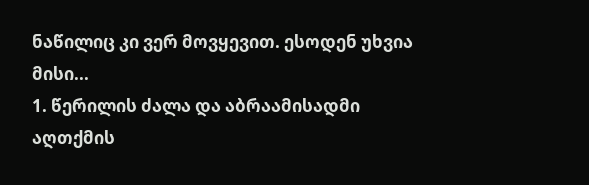ნაწილიც კი ვერ მოვყევით. ესოდენ უხვია მისი...
1. წერილის ძალა და აბრაამისადმი აღთქმის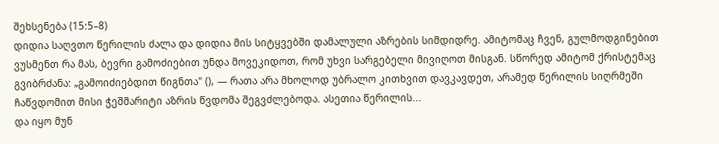შეხსენება (15:5–8)
დიდია საღვთო წერილის ძალა და დიდია მის სიტყვებში დამალული აზრების სიმდიდრე. ამიტომაც ჩვენ, გულმოდგინებით ვუსმენთ რა მას, ბევრი გამოძიებით უნდა მოვეკიდოთ, რომ უხვი სარგებელი მივიღოთ მისგან. სწორედ ამიტომ ქრისტემაც გვიბრძანა: „გამოიძიებდით წიგნთა" (), — რათა არა მხოლოდ უბრალო კითხვით დავკავდეთ, არამედ წერილის სიღრმეში ჩაწვდომით მისი ჭეშმარიტი აზრის წვდომა შეგვძლებოდა. ასეთია წერილის...
და იყო მუნ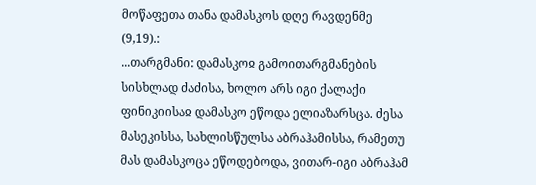მოწაფეთა თანა დამასკოს დღე რავდენმე (9,19).:
...თარგმანი: დამასკოჲ გამოითარგმანების სისხლად ძაძისა, ხოლო არს იგი ქალაქი ფინიკიისაჲ დამასკო ეწოდა ელიაზარსცა. ძესა მასეკისსა, სახლისწულსა აბრაჰამისსა, რამეთუ მას დამასკოცა ეწოდებოდა, ვითარ-იგი აბრაჰამ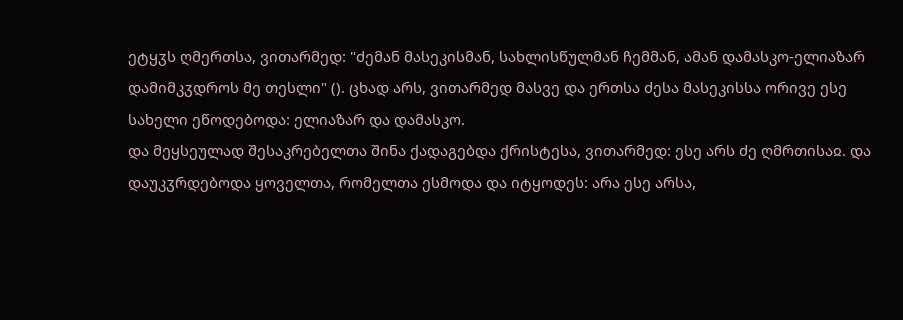ეტყჳს ღმერთსა, ვითარმედ: "ძემან მასეკისმან, სახლისწულმან ჩემმან, ამან დამასკო-ელიაზარ დამიმკჳდროს მე თესლი" (). ცხად არს, ვითარმედ მასვე და ერთსა ძესა მასეკისსა ორივე ესე სახელი ეწოდებოდა: ელიაზარ და დამასკო.
და მეყსეულად შესაკრებელთა შინა ქადაგებდა ქრისტესა, ვითარმედ: ესე არს ძე ღმრთისაჲ. და დაუკჳრდებოდა ყოველთა, რომელთა ესმოდა და იტყოდეს: არა ესე არსა,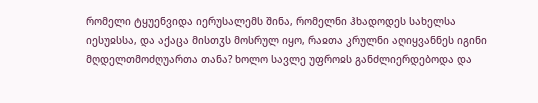რომელი ტყუენვიდა იერუსალემს შინა, რომელნი ჰხადოდეს სახელსა იესუჲსსა, და აქაცა მისთჳს მოსრულ იყო, რაჲთა კრულნი აღიყვანნეს იგინი მღდელთმოძღუართა თანა? ხოლო სავლე უფროჲს განძლიერდებოდა და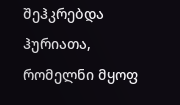შეჰკრებდა ჰურიათა, რომელნი მყოფ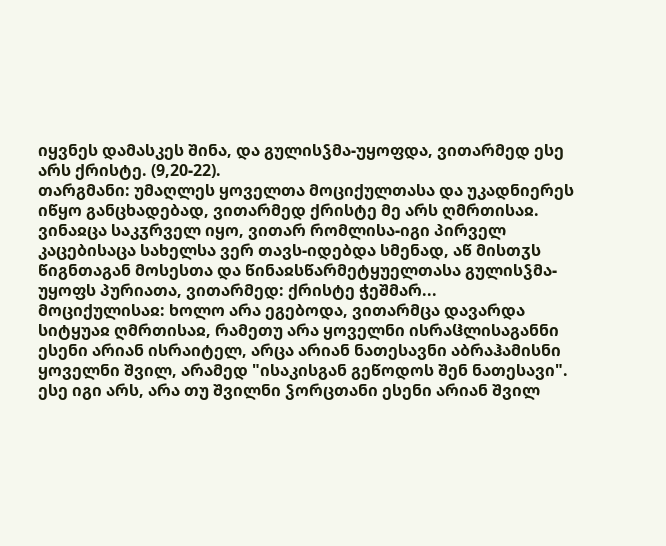იყვნეს დამასკეს შინა, და გულისჴმა-უყოფდა, ვითარმედ ესე არს ქრისტე. (9,20-22).
თარგმანი: უმაღლეს ყოველთა მოციქულთასა და უკადნიერეს იწყო განცხადებად, ვითარმედ ქრისტე მე არს ღმრთისაჲ. ვინაჲცა საკჳრველ იყო, ვითარ რომლისა-იგი პირველ კაცებისაცა სახელსა ვერ თავს-იდებდა სმენად, აწ მისთჳს წიგნთაგან მოსესთა და წინაჲსწარმეტყუელთასა გულისჴმა-უყოფს პურიათა, ვითარმედ: ქრისტე ჭეშმარ...
მოციქულისაჲ: ხოლო არა ეგებოდა, ვითარმცა დავარდა სიტყუაჲ ღმრთისაჲ, რამეთუ არა ყოველნი ისრაჱლისაგანნი ესენი არიან ისრაიტელ, არცა არიან ნათესავნი აბრაჰამისნი ყოველნი შვილ, არამედ "ისაკისგან გეწოდოს შენ ნათესავი". ესე იგი არს, არა თუ შვილნი ჴორცთანი ესენი არიან შვილ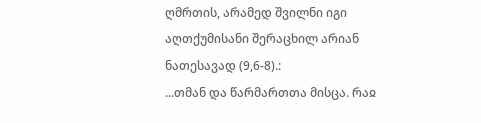ღმრთის, არამედ შვილნი იგი აღთქუმისანი შერაცხილ არიან ნათესავად (9,6-8).:
...თმან და წარმართთა მისცა. რაჲ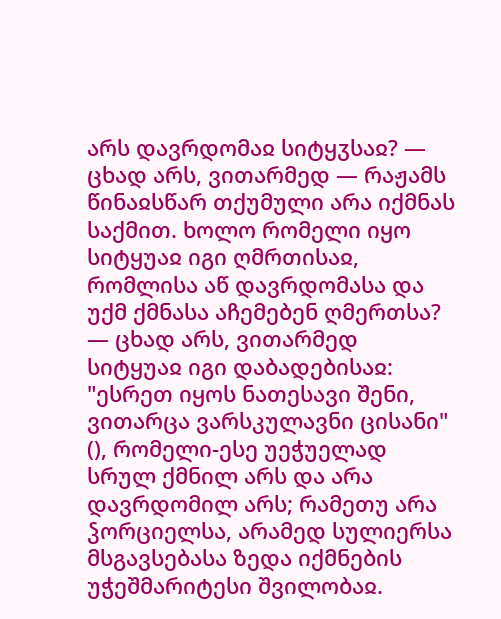არს დავრდომაჲ სიტყჳსაჲ? — ცხად არს, ვითარმედ — რაჟამს წინაჲსწარ თქუმული არა იქმნას საქმით. ხოლო რომელი იყო სიტყუაჲ იგი ღმრთისაჲ, რომლისა აწ დავრდომასა და უქმ ქმნასა აჩემებენ ღმერთსა? — ცხად არს, ვითარმედ სიტყუაჲ იგი დაბადებისაჲ: "ესრეთ იყოს ნათესავი შენი, ვითარცა ვარსკულავნი ცისანი" (), რომელი-ესე უეჭუელად სრულ ქმნილ არს და არა დავრდომილ არს; რამეთუ არა ჴორციელსა, არამედ სულიერსა მსგავსებასა ზედა იქმნების უჭეშმარიტესი შვილობაჲ.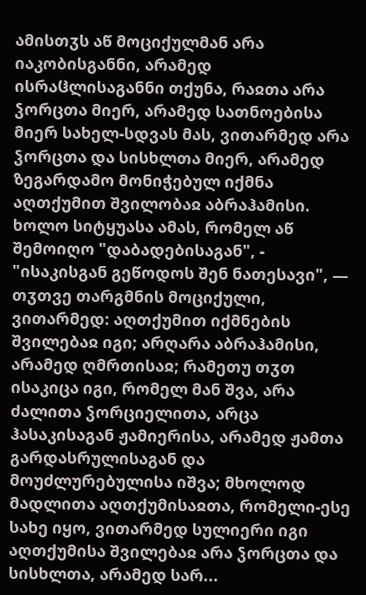ამისთჳს აწ მოციქულმან არა იაკობისგანნი, არამედ ისრაჱლისაგანნი თქუნა, რაჲთა არა ჴორცთა მიერ, არამედ სათნოებისა მიერ სახელ-სდვას მას, ვითარმედ არა ჴორცთა და სისხლთა მიერ, არამედ ზეგარდამო მონიჭებულ იქმნა აღთქუმით შვილობაჲ აბრაჰამისი. ხოლო სიტყუასა ამას, რომელ აწ შემოიღო "დაბადებისაგან", - "ისაკისგან გეწოდოს შენ ნათესავი", — თჳთვე თარგმნის მოციქული, ვითარმედ: აღთქუმით იქმნების შვილებაჲ იგი; არღარა აბრაჰამისი, არამედ ღმრთისაჲ; რამეთუ თჳთ ისაკიცა იგი, რომელ მან შვა, არა ძალითა ჴორციელითა, არცა ჰასაკისაგან ჟამიერისა, არამედ ჟამთა გარდასრულისაგან და მოუძლურებულისა იშვა; მხოლოდ მადლითა აღთქუმისაჲთა, რომელი-ესე სახე იყო, ვითარმედ სულიერი იგი აღთქუმისა შვილებაჲ არა ჴორცთა და სისხლთა, არამედ სარ...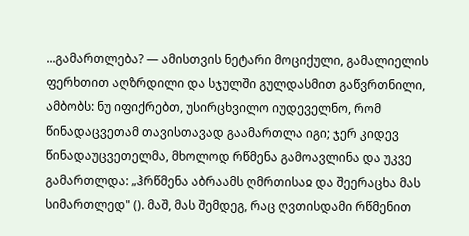...გამართლება? — ამისთვის ნეტარი მოციქული, გამალიელის ფერხთით აღზრდილი და სჯულში გულდასმით გაწვრთნილი, ამბობს: ნუ იფიქრებთ, უსირცხვილო იუდეველნო, რომ წინადაცვეთამ თავისთავად გაამართლა იგი; ჯერ კიდევ წინადაუცვეთელმა, მხოლოდ რწმენა გამოავლინა და უკვე გამართლდა: „ჰრწმენა აბრაამს ღმრთისაჲ და შეერაცხა მას სიმართლედ" (). მაშ, მას შემდეგ, რაც ღვთისდამი რწმენით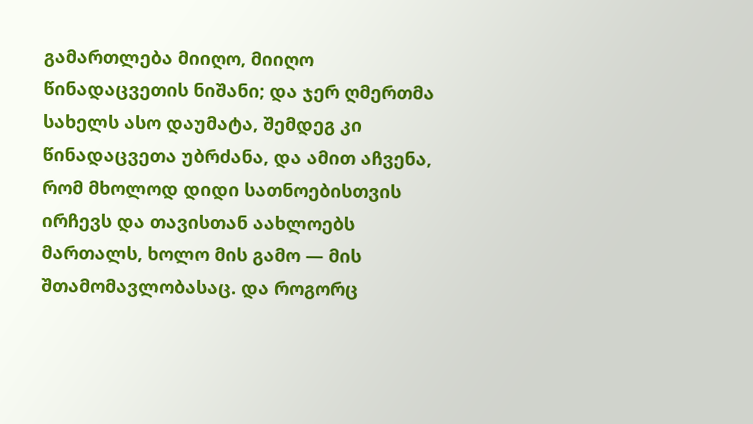გამართლება მიიღო, მიიღო წინადაცვეთის ნიშანი; და ჯერ ღმერთმა სახელს ასო დაუმატა, შემდეგ კი წინადაცვეთა უბრძანა, და ამით აჩვენა, რომ მხოლოდ დიდი სათნოებისთვის ირჩევს და თავისთან აახლოებს მართალს, ხოლო მის გამო — მის შთამომავლობასაც. და როგორც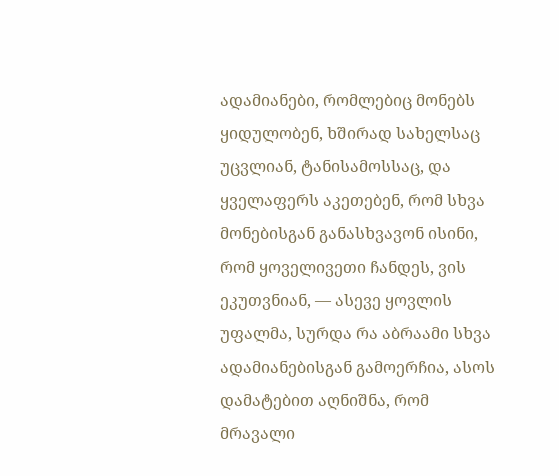ადამიანები, რომლებიც მონებს ყიდულობენ, ხშირად სახელსაც უცვლიან, ტანისამოსსაც, და ყველაფერს აკეთებენ, რომ სხვა მონებისგან განასხვავონ ისინი, რომ ყოველივეთი ჩანდეს, ვის ეკუთვნიან, — ასევე ყოვლის უფალმა, სურდა რა აბრაამი სხვა ადამიანებისგან გამოერჩია, ასოს დამატებით აღნიშნა, რომ მრავალი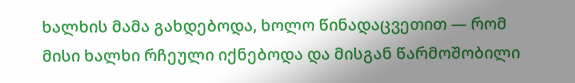ხალხის მამა გახდებოდა, ხოლო წინადაცვეთით — რომ მისი ხალხი რჩეული იქნებოდა და მისგან წარმოშობილი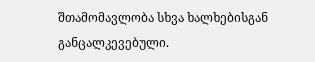შთამომავლობა სხვა ხალხებისგან განცალკევებული.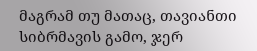მაგრამ თუ მათაც, თავიანთი სიბრმავის გამო, ჯერ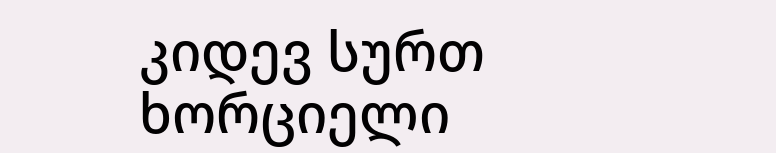კიდევ სურთ ხორციელი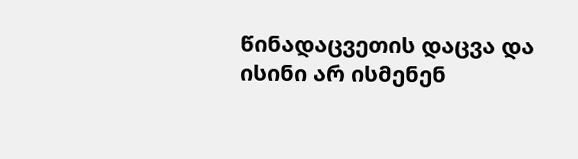წინადაცვეთის დაცვა და ისინი არ ისმენენ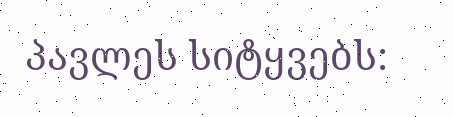პავლეს სიტყვებს: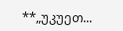**„უკუეთ...